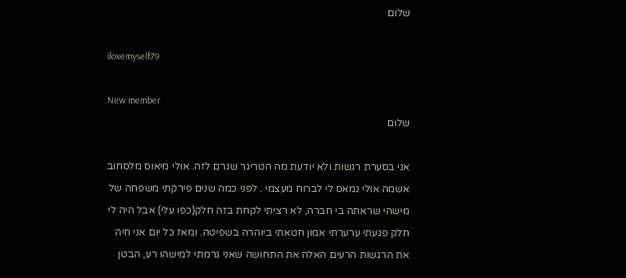שלום

ilovemyself79

New member
שלום

אני בסערת רגשות ולא יודעת מה הטריגר שגרם לזה. אולי מיאוס מלסחוב אשמה אולי נמאס לי לברוח מעצמי . לפני כמה שנים פירקתי משפחה של מישהי שראתה בי חברה, לא רציתי לקחת בזה חלק(כפו עלי) אבל היה לי חלק פגעתי ערערתי אמון חטאתי ביוהרה בשפיטה. ומאז כל יום אני חיה את הרגשות הרעים האלה את התחושה שאני גרמתי למישהו רע, הבטן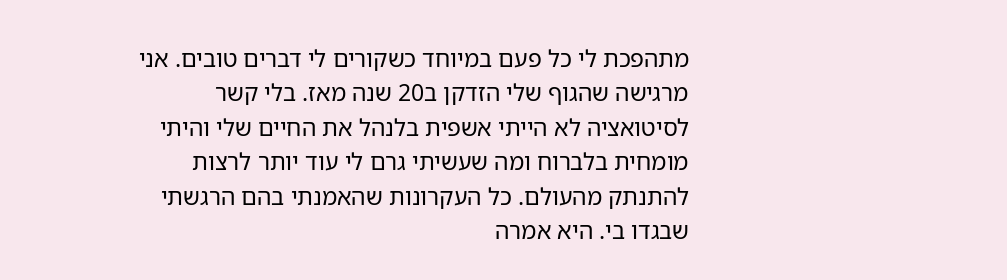מתהפכת לי כל פעם במיוחד כשקורים לי דברים טובים. אני מרגישה שהגוף שלי הזדקן ב20 שנה מאז. בלי קשר לסיטואציה לא הייתי אשפית בלנהל את החיים שלי והיתי מומחית בלברוח ומה שעשיתי גרם לי עוד יותר לרצות להתנתק מהעולם. כל העקרונות שהאמנתי בהם הרגשתי שבגדו בי. היא אמרה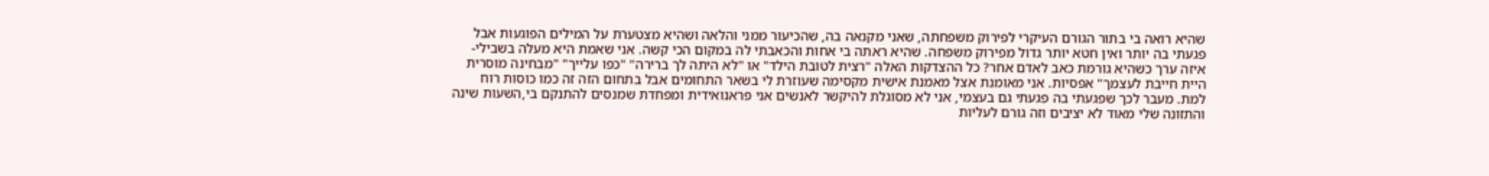שהיא רואה בי בתור הגורם העיקרי לפירוק משפחתה, שאני מקנאה בה, שהכיעור ממני והלאה ושהיא מצטערת על המילים הפוגעות אבל פגעתי בה יותר ואין חטא יותר גדול מפירוק משפחה. שהיא ראתה בי אחות והכאבתי לה במקום הכי קשה. אני שאמת היא מעלה בשבילי- איזה ערך כשהיא גורמת כאב לאדם אחר? כל ההצדקות האלה "רצית לטובת הילד" או "לא היתה לך ברירה" "כפו עלייך" "מבחינה מוסרית היית חייבת לעצמך" אפסיות. אני מאומנת אצל מאמנת אישית מקסימה שעוזרת לי בשאר התחומים אבל בתחום הזה זה כמו כוסות רוח למת. מעבר לכך שפגעתי בה פגעתי גם בעצמי, אני לא מסוגלת להיקשר לאנשים אני פראנואידית ומפחדת שמנסים להתנקם בי,השעות שינה והתזונה שלי מאוד לא יציבים וזה גורם לעליות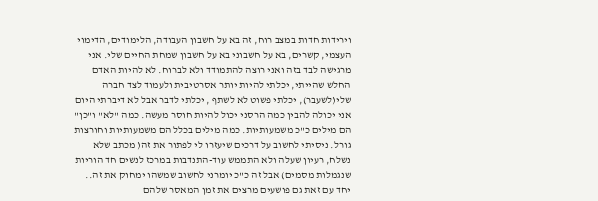וירידות חדות במצב רוח, זה בא על חשבון העבודה, הלימודים, הדימוי העצמי, קשרים, בא על חשבוני בא על חשבון שמחת החיים שלי. אני מרגישה לבד בזה ואני רוצה להתמודד ולא לברוח. לא להיות האדם החלש שהייתי, יכלתי להיות יותר אסרטיבית ולעמוד לצד חברה שלי(לשעבר), יכלתי פשוט לא לשתף , יכלתי לדבר אבל לא דיברתי היום אני יכולה להבין כמה הרסני יכול להיות חוסר מעשה. כמה "לא" ו"כן" הם מילים כ"כ משמעותיות. כמה מילים בכלל הם משמעותיות וחורצות גורל. ניסיתי לחשוב על דרכים שיעזרו לי לפתור את זה( מכתב שלא נשלח, רעיון שעלה ולא התממש עוד-התנדבות במרכז לנשים חד הוריות שנגמלות מסמים) אבל זה כ"כ יומרני לחשוב שמשהו ימחוק את זה.. יחד עם זאת גם פושעים מרצים את זמן המאסר שלהם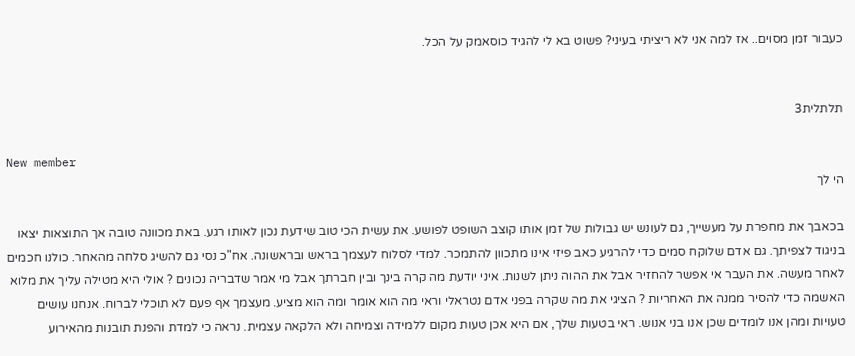כעבור זמן מסוים.. אז למה אני לא ריציתי בעיני? פשוט בא לי להגיד כוסאמק על הכל.


תלתלית3

New member
הי לך

בכאבך את מחפרת על מעשייך, גם לעונש יש גבולות של זמן אותו קוצב השופט לפושע. את עשית הכי טוב שידעת נכון לאותו רגע. באת מכוונה טובה אך התוצאות יצאו בניגוד לצפיתך. גם אדם שלוקח סמים כדי להרגיע כאב פיזי אינו מתכוון להתמכר. למדי לסלוח לעצמך בראש ובראשונה. אח"כ נסי גם להשיג סלחה מהאחר. כולנו חכמים לאחר מעשה. את העבר אי אפשר להחזיר אבל את ההוה ניתן לשנות. איני יודעת מה קרה בינך ובין חברתך אבל מי אמר שדבריה נכונים ? אולי היא מטילה עליך את מלוא האשמה כדי להסיר ממנה את האחריות ? הציגי את מה שקרה בפני אדם נטראלי וראי מה הוא אומר ומה הוא מציע. מעצמך אף פעם לא תוכלי לברוח. אנחנו עושים טעויות ומהן אנו לומדים שכן אנו בני אנוש. ראי בטעות שלך, אם היא אכן טעות מקום ללמידה וצמיחה ולא הלקאה עצמית. נראה כי למדת והפנת תובנות מהאירוע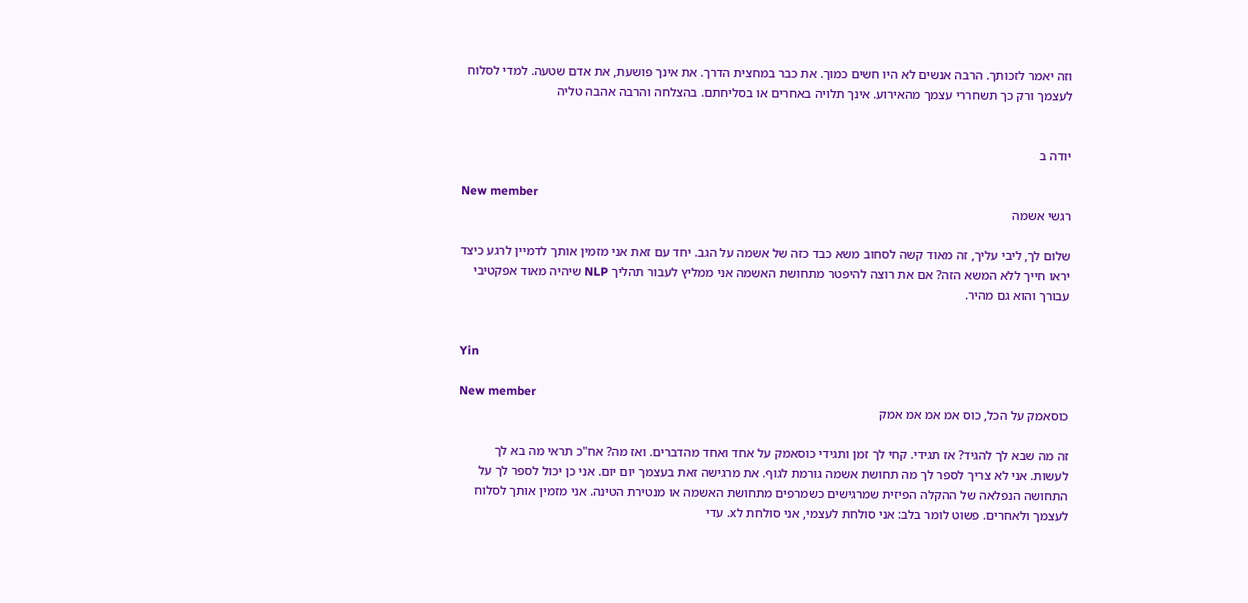וזה יאמר לזכותך. הרבה אנשים לא היו חשים כמוך. את כבר במחצית הדרך. את אינך פושעת, את אדם שטעה. למדי לסלוח לעצמך ורק כך תשחררי עצמך מהאירוע. אינך תלויה באחרים או בסליחתם. בהצלחה והרבה אהבה טליה


יודה ב

New member
רגשי אשמה

שלום לך, ליבי עליך, זה מאוד קשה לסחוב משא כבד כזה של אשמה על הגב. יחד עם זאת אני מזמין אותך לדמיין לרגע כיצד יראו חייך ללא המשא הזה? אם את רוצה להיפטר מתחושת האשמה אני ממליץ לעבור תהליך NLP שיהיה מאוד אפקטיבי עבורך והוא גם מהיר.


Yin

New member
כוסאמק על הכל, כוס אמ אמ אמ אמק

זה מה שבא לך להגיד? אז תגידי. קחי לך זמן ותגידי כוסאמק על אחד ואחד מהדברים. ואז מה? אח"כ תראי מה בא לך לעשות. אני לא צריך לספר לך מה תחושת אשמה גורמת לגוף. את מרגישה זאת בעצמך יום יום. אני כן יכול לספר לך על התחושה הנפלאה של ההקלה הפיזית שמרגישים כשמרפים מתחושת האשמה או מנטירת הטינה. אני מזמין אותך לסלוח לעצמך ולאחרים. פשוט לומר בלב: אני סולחת לעצמי, אני סולחת לx. עדי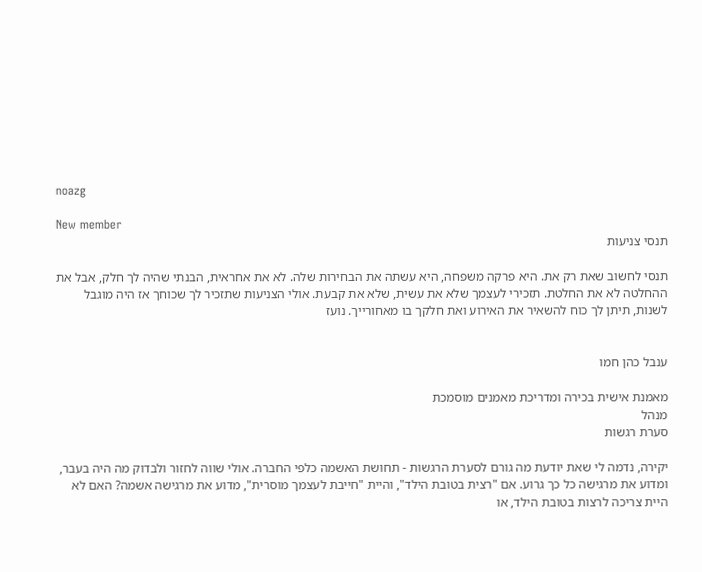noazg

New member
תנסי צניעות

תנסי לחשוב שאת רק את. היא פרקה משפחה, היא עשתה את הבחירות שלה. לא את אחראית, הבנתי שהיה לך חלק, אבל את ההחלטה לא את החלטת. תזכירי לעצמך שלא את עשית, שלא את קבעת. אולי הצניעות שתזכיר לך שכוחך אז היה מוגבל לשנות, תיתן לך כוח להשאיר את האירוע ואת חלקך בו מאחורייך. נועז


ענבל כהן חמו

מאמנת אישית בכירה ומדריכת מאמנים מוסמכת
מנהל
סערת רגשות

יקירה, נדמה לי שאת יודעת מה גורם לסערת הרגשות - תחושת האשמה כלפי החברה. אולי שווה לחזור ולבדוק מה היה בעבר, ומדוע את מרגישה כל כך גרוע. אם "רצית בטובת הילד", והיית "חייבת לעצמך מוסרית", מדוע את מרגישה אשמה? האם לא היית צריכה לרצות בטובת הילד, או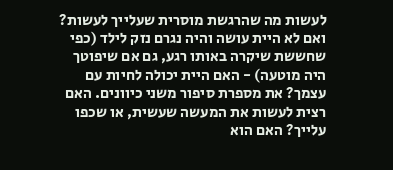לעשות מה שהרגשת מוסרית שעלייך לעשות? ואם לא היית עושה והיה נגרם נזק לילד (כפי שחששת שיקרה באותו רגע, גם אם שיפוטך היה מוטעה) - האם היית יכולה לחיות עם עצמך? את מספרת סיפור משני כיוונים. האם רצית לעשות את המעשה שעשית, או שכפו עלייך? האם הוא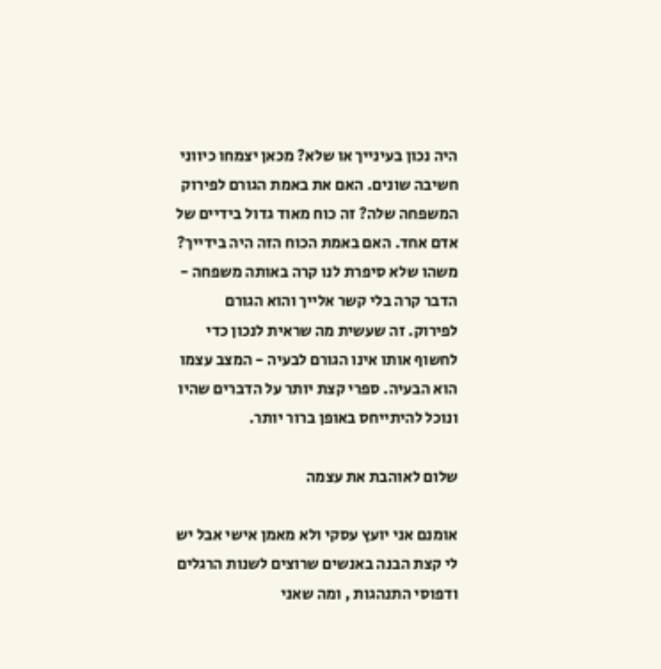היה נכון בעינייך או שלא? מכאן יצמחו כיווני חשיבה שונים. האם את באמת הגורם לפירוק המשפחה שלה? זה כוח מאוד גדול בידיים של אדם אחד. האם באמת הכוח הזה היה בידייך? משהו שלא סיפרת לנו קרה באותה משפחה - הדבר קרה בלי קשר אלייך והוא הגורם לפירוק. זה שעשית מה שראית לנכון כדי לחשוף אותו אינו הגורם לבעיה - המצב עצמו הוא הבעיה. ספרי קצת יותר על הדברים שהיו ונוכל להיתייחס באופן ברור יותר.

שלום לאוהבת את עצמה

אומנם אני יועץ עסקי ולא מאמן אישי אבל יש לי קצת הבנה באנשים שרוצים לשנות הרגלים ודפוסי התנהגות , ומה שאני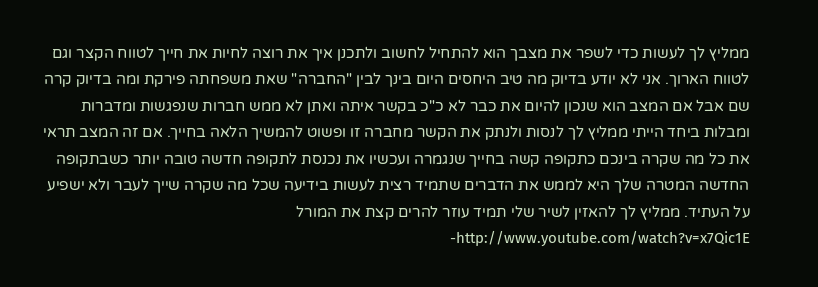ממליץ לך לעשות כדי לשפר את מצבך הוא להתחיל לחשוב ולתכנן איך את רוצה לחיות את חייך לטווח הקצר וגם לטווח הארוך. אני לא יודע בדיוק מה טיב היחסים היום בינך לבין "החברה" שאת משפחתה פירקת ומה בדיוק קרה שם אבל אם המצב הוא שנכון להיום את כבר לא כ"כ בקשר איתה ואתן לא ממש חברות שנפגשות ומדברות ומבלות ביחד הייתי ממליץ לך לנסות ולנתק את הקשר מחברה זו ופשוט להמשיך הלאה בחייך. אם זה המצב תראי את כל מה שקרה בינכם כתקופה קשה בחייך שנגמרה ועכשיו את נכנסת לתקופה חדשה טובה יותר כשבתקופה החדשה המטרה שלך היא לממש את הדברים שתמיד רצית לעשות בידיעה שכל מה שקרה שייך לעבר ולא ישפיע על העתיד. ממליץ לך להאזין לשיר שלי תמיד עוזר להרים קצת את המורל http://www.youtube.com/watch?v=x7Qic1E-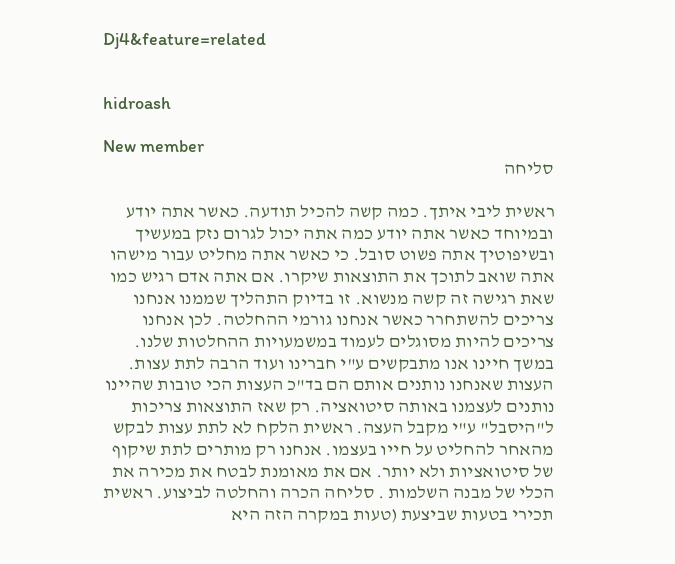Dj4&feature=related


hidroash

New member
סליחה

ראשית ליבי איתך. כמה קשה להכיל תודעה. כאשר אתה יודע ובמיוחד כאשר אתה יודע כמה אתה יכול לגרום נזק במעשיך ובשיפוטיך אתה פשוט סובל. כי כאשר אתה מחליט עבור מישהו אתה שואב לתוכך את התוצאות שיקרו. אם אתה אדם רגיש כמו שאת רגישה זה קשה מנשוא. זו בדיוק התהליך שממנו אנחנו צריכים להשתחרר כאשר אנחנו גורמי ההחלטה. לכן אנחנו צריכים להיות מסוגלים לעמוד במשמעויות ההחלטות שלנו. במשך חיינו אנו מתבקשים ע"י חברינו ועוד הרבה לתת עצות. העצות שאנחנו נותנים אותם הם בד"כ העצות הכי טובות שהיינו נותנים לעצמנו באותה סיטואציה. רק שאז התוצאות צריכות ל"היסבל" ע"י מקבל העצה. ראשית הלקח לא לתת עצות לבקש מהאחר להחליט על חייו בעצמו. אנחנו רק מותרים לתת שיקוף של סיטואציות ולא יותר. אם את מאומנת לבטח את מכירה את הכלי של מבנה השלמות . סליחה הכרה והחלטה לביצוע. ראשית תכירי בטעות שביצעת (טעות במקרה הזה היא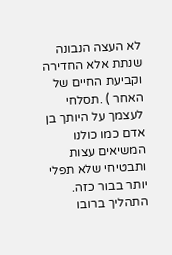לא העצה הנבונה שנתת אלא החדירה וקביעת החיים של האחר ) .תסלחי לעצמך על היותך בן אדם כמו כולנו המשיאים עצות ותבטיחי שלא תפלי יותר בבור כזה. התהליך ברובו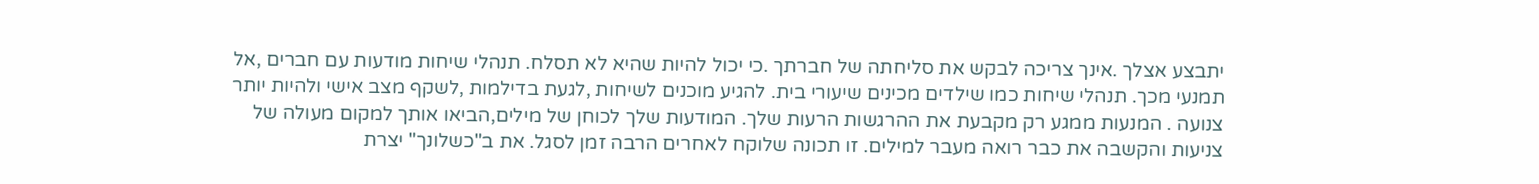יתבצע אצלך .אינך צריכה לבקש את סליחתה של חברתך .כי יכול להיות שהיא לא תסלח. תנהלי שיחות מודעות עם חברים ,אל תמנעי מכך. תנהלי שיחות כמו שילדים מכינים שיעורי בית. להגיע מוכנים לשיחות ,לגעת בדילמות ,לשקף מצב אישי ולהיות יותר צנועה . המנעות ממגע רק מקבעת את ההרגשות הרעות שלך. המודעות שלך לכוחן של מילים,הביאו אותך למקום מעולה של צניעות והקשבה את כבר רואה מעבר למילים. זו תכונה שלוקח לאחרים הרבה זמן לסגל. את ב"כשלונך" יצרת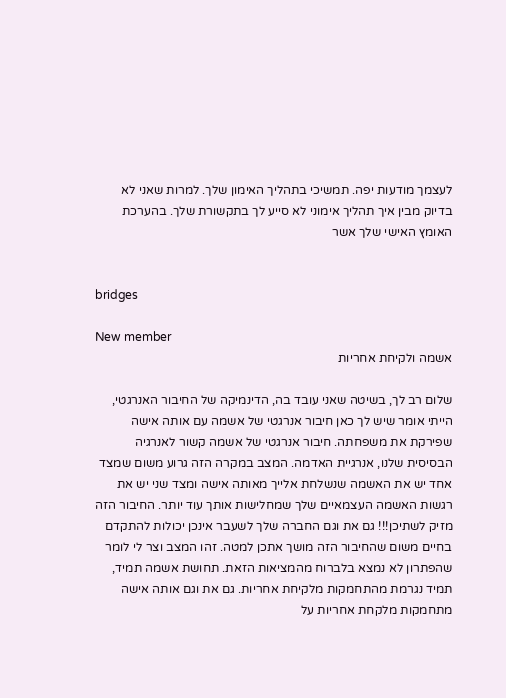לעצמך מודעות יפה. תמשיכי בתהליך האימון שלך. למרות שאני לא בדיוק מבין איך תהליך אימוני לא סייע לך בתקשורת שלך. בהערכת האומץ האישי שלך אשר


bridges

New member
אשמה ולקיחת אחריות

שלום רב לך, בשיטה שאני עובד בה, הדינמיקה של החיבור האנרגטי, הייתי אומר שיש לך כאן חיבור אנרגטי של אשמה עם אותה אישה שפירקת את משפחתה. חיבור אנרגטי של אשמה קשור לאנרגיה הבסיסית שלנו, אנרגיית האדמה. המצב במקרה הזה גרוע משום שמצד אחד יש את האשמה שנשלחת אלייך מאותה אישה ומצד שני יש את רגשות האשמה העצמאיים שלך שמחלישות אותך עוד יותר. החיבור הזה מזיק לשתיכן!!! גם את וגם החברה שלך לשעבר אינכן יכולות להתקדם בחיים משום שהחיבור הזה מושך אתכן למטה. זהו המצב וצר לי לומר שהפתרון לא נמצא בלברוח מהמציאות הזאת. תחושת אשמה תמיד, תמיד נגרמת מהתחמקות מלקיחת אחריות. גם את וגם אותה אישה מתחמקות מלקחת אחריות על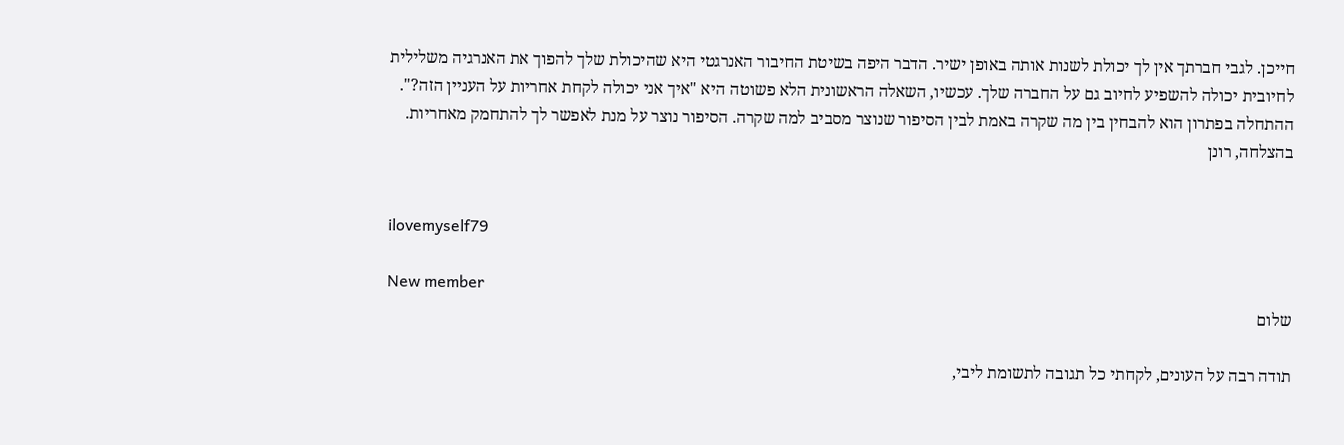חייכן. לגבי חברתך אין לך יכולת לשנות אותה באופן ישיר. הדבר היפה בשיטת החיבור האנרגטי היא שהיכולת שלך להפוך את האנרגיה משלילית לחיובית יכולה להשפיע לחיוב גם על החברה שלך. עכשיו, השאלה הראשונית הלא פשוטה היא "איך אני יכולה לקחת אחריות על העניין הזה?". ההתחלה בפתרון הוא להבחין בין מה שקרה באמת לבין הסיפור שנוצר מסביב למה שקרה. הסיפור נוצר על מנת לאפשר לך להתחמק מאחריות. בהצלחה, רונן


ilovemyself79

New member
שלום

תודה רבה על העונים, לקחתי כל תגובה לתשומת ליבי,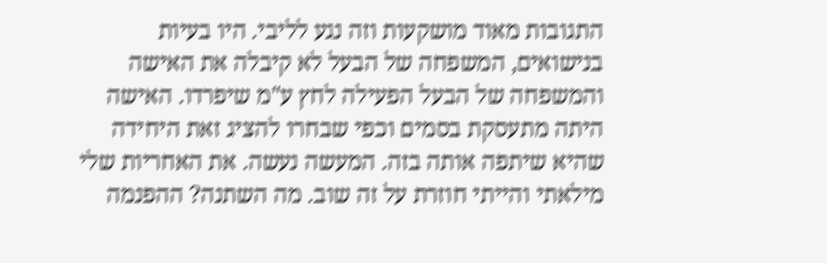התגובות מאוד מושקעות וזה נגע לליבי. היו בעיות בנישואים, המשפחה של הבעל לא קיבלה את האישה והמשפחה של הבעל הפעילה לחץ ע"מ שיפרדו. האישה היתה מתעסקת בסמים וכפי שבחרו להציג זאת היחידה שהיא שיתפה אותה בזה. המעשה נעשה. את האחריות שלי מילאתי והייתי חוזרת על זה שוב. מה השתנה? ההפנמה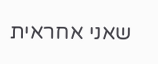שאני אחראית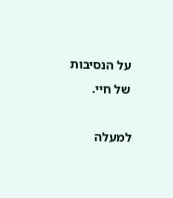על הנסיבות של חיי.

למעלה